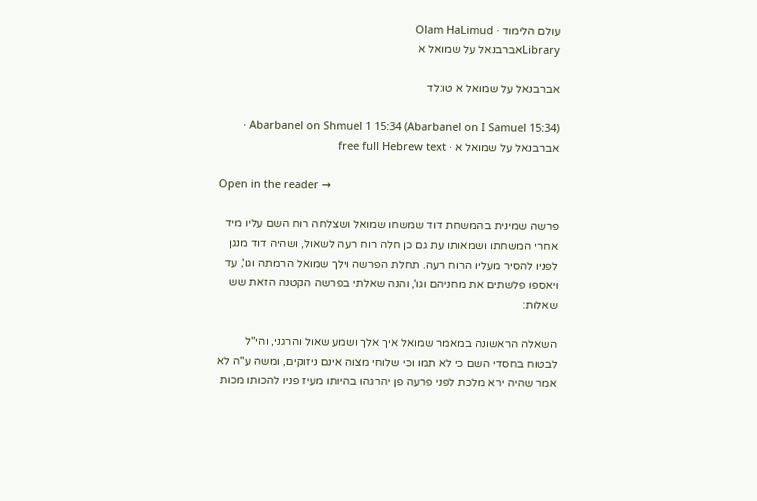עולם הלימוד · Olam HaLimud
Libraryאברבנאל על שמואל א

אברבנאל על שמואל א טו:לד

Abarbanel on Shmuel 1 15:34 (Abarbanel on I Samuel 15:34) · אברבנאל על שמואל א · free full Hebrew text

Open in the reader →

פרשה שמינית בהמשחת דוד שמשחו שמואל ושצלחה רוח השם עליו מיד אחרי המשחתו ושמאותו עת גם כן חלה רוח רעה לשאול, ושהיה דוד מנגן לפניו להסיר מעליו הרוח רעה. תחלת הפרשה וילך שמואל הרמתה וגו', עד ויאספו פלשתים את מחניהם וגו', והנה שאלתי בפרשה הקטנה הזאת שש שאלות:

השאלה הראשונה במאמר שמואל איך אלך ושמע שאול והרגני, והי"ל לבטוח בחסדי השם כי לא תמו וכי שלוחי מצוה אינם ניזוקים, ומשה ע"ה לא אמר שהיה ירא מלכת לפני פרעה פן יהרגהו בהיותו מעיז פניו להכותו מכות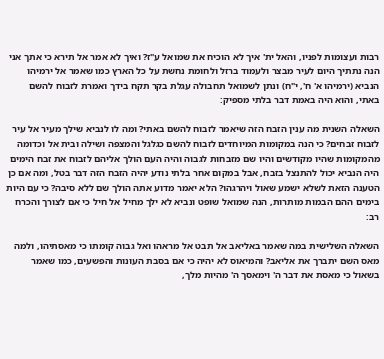רבות ועצומות לפניו, והאל ית' איך לא הוכיח את שמואל ע"ז? ואיך לא אמר אל תירא כי אתך אני הנה נתתיך היום לעיר מבצר ולעמוד ברזל ולחומת נחשת על כל הארץ כמו שאמר אל ירמיהו הנביא (ירמיהו א' ח', י"ח) ונתן לשמואל תחבולה עגלת בקר תקח בידך ואמרת לזבוח להשם באתי, והוא היה באמת דבר בלתי מספיק:

השאלה השנית מה ענין הזבח הזה שיאמר לזבוח להשם באתי? ומה לו לנביא שילך מעיר אל עיר לזבוח זבחים? כי הנה במקומות המיוחדים לזבוח להשם כגלגל והמצפה ושילה ובית אל וכדומה מהמקומות שהיו מקודשים והיו שם מזבחות לגבוה והיה העם הולך אליהם לזבוח את זבח הימים היה הנביא יכול להתנצל בזבח, אבל במקום אחר בלתי נודע יהיה הזבח הזה דבר בטל, ומה אם כן הטענה הזאת לשלא ישמע שאול ויהרגהו? הלא יאמר מדוע אתה הולך שם ללא סיבה? כי עם היות בימים ההם הבמות מותרות, הנה שמואל שופט ונביא לא ילך מחיל אל חיל כי אם לצורך והכרח רב:

השאלה השלישית במה שאמר באליאב אל תבט אל מראהו ואל גבוה קומתו כי מאסתיהו, ולמה מאס השם יתברך את אליאב? והמיאוס לא יהיה כי אם בסבת העונות והפשעים, כמו שאמר בשאול כי מאסת את דבר ה' וימאסך ה' מהיות מלך,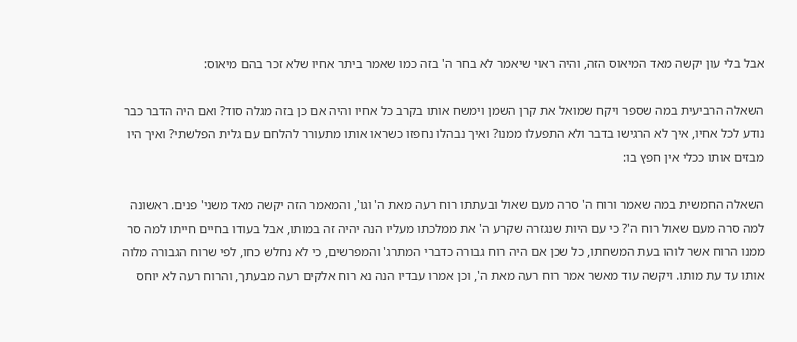אבל בלי עון יקשה מאד המיאוס הזה, והיה ראוי שיאמר לא בחר ה' בזה כמו שאמר ביתר אחיו שלא זכר בהם מיאוס:

השאלה הרביעית במה שספר ויקח שמואל את קרן השמן וימשח אותו בקרב כל אחיו והיה אם כן בזה מגלה סוד? ואם היה הדבר כבר נודע לכל אחיו, איך לא הרגישו בדבר ולא התפעלו ממנו? ואיך נבהלו נחפזו כשראו אותו מתעורר להלחם עם גלית הפלשתי? ואיך היו מבזים אותו ככלי אין חפץ בו:

השאלה החמשית במה שאמר ורוח ה' סרה מעם שאול ובעתתו רוח רעה מאת ה' וגו', והמאמר הזה יקשה מאד משני' פנים. ראשונה למה סרה מעם שאול רוח ה'? כי עם היות שנגזרה שקרע ה' את ממלכתו מעליו הנה יהיה זה במותו, אבל בעודו בחיים חייתו למה סר ממנו הרוח אשר לוהו בעת המשחתו, כל שכן אם היה רוח גבורה כדברי המתרג' והמפרשים, כי לא נחלש כחו, לפי שרוח הגבורה מלוה אותו עד עת מותו. ויקשה עוד מאשר אמר רוח רעה מאת ה', וכן אמרו עבדיו הנה נא רוח אלקים רעה מבעתך, והרוח רעה לא יוחס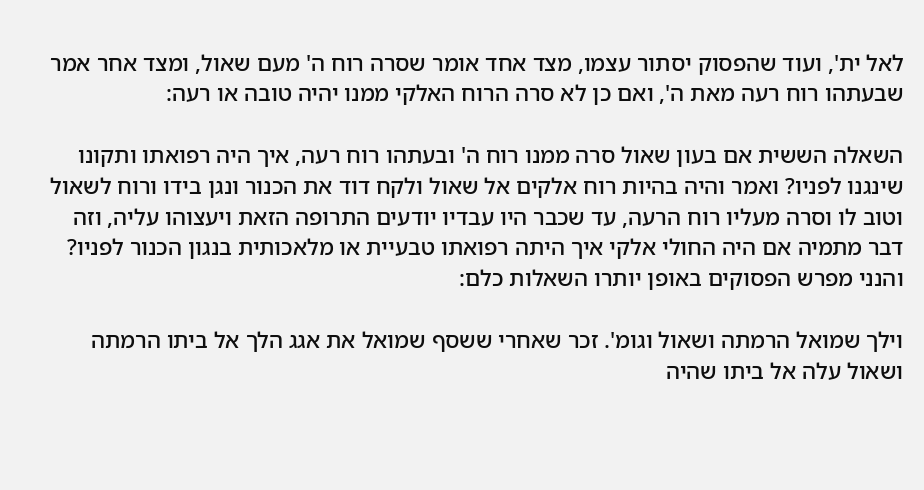לאל ית', ועוד שהפסוק יסתור עצמו, מצד אחד אומר שסרה רוח ה' מעם שאול, ומצד אחר אמר שבעתהו רוח רעה מאת ה', ואם כן לא סרה הרוח האלקי ממנו יהיה טובה או רעה:

השאלה הששית אם בעון שאול סרה ממנו רוח ה' ובעתהו רוח רעה, איך היה רפואתו ותקונו שינגנו לפניו? ואמר והיה בהיות רוח אלקים אל שאול ולקח דוד את הכנור ונגן בידו ורוח לשאול וטוב לו וסרה מעליו רוח הרעה, עד שכבר היו עבדיו יודעים התרופה הזאת ויעצוהו עליה, וזה דבר מתמיה אם היה החולי אלקי איך היתה רפואתו טבעיית או מלאכותית בנגון הכנור לפניו? והנני מפרש הפסוקים באופן יותרו השאלות כלם:

וילך שמואל הרמתה ושאול וגומ'. זכר שאחרי ששסף שמואל את אגג הלך אל ביתו הרמתה ושאול עלה אל ביתו שהיה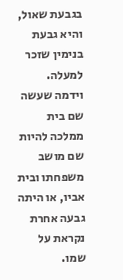בגבעת שאול, והיא גבעת בנימין שזכר למעלה. וידמה שעשה שם בית ממלכה להיות שם מושב משפחתו ובית אביו, או היתה גבעה אחרת נקראת על שמו.